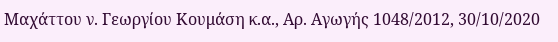Μαχάττου ν. Γεωργίου Κουμάση κ.α., Αρ. Αγωγής 1048/2012, 30/10/2020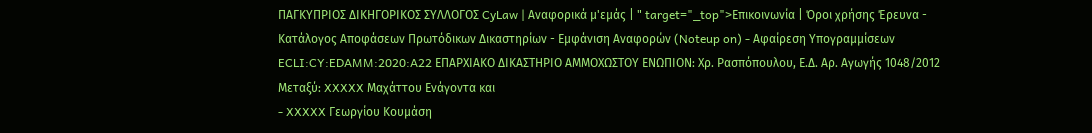ΠΑΓΚΥΠΡΙΟΣ ΔΙΚΗΓΟΡΙΚΟΣ ΣΥΛΛΟΓΟΣ CyLaw | Αναφορικά μ'εμάς | " target="_top">Επικοινωνία | Όροι χρήσης Έρευνα - Κατάλογος Αποφάσεων Πρωτόδικων Δικαστηρίων - Εμφάνιση Αναφορών (Noteup on) - Αφαίρεση Υπογραμμίσεων ECLI:CY:EDAMM:2020:A22 ΕΠΑΡΧΙΑΚΟ ΔΙΚΑΣΤΗΡΙΟ ΑΜΜΟΧΩΣΤΟΥ ΕΝΩΠΙΟΝ: Χρ. Ρασπόπουλου, Ε.Δ. Αρ. Αγωγής 1048/2012 Μεταξύ: XXXXX Μαχάττου Ενάγοντα και
- XXXXX Γεωργίου Κουμάση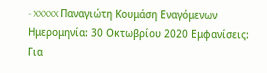- XXXXX Παναγιώτη Κουμάση Εναγόμενων Ημερομηνία: 30 Οκτωβρίου 2020 Εμφανίσεις: Για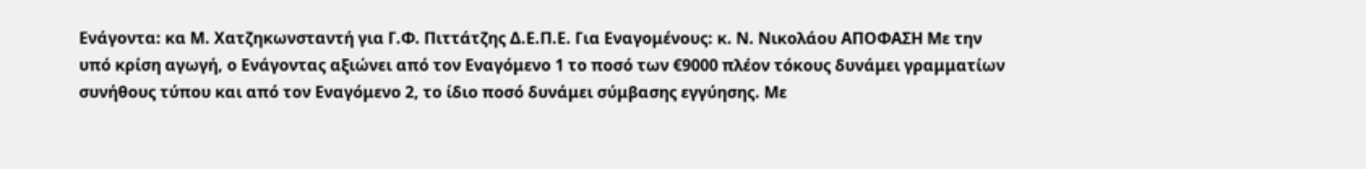Ενάγοντα: κα Μ. Χατζηκωνσταντή για Γ.Φ. Πιττάτζης Δ.Ε.Π.Ε. Για Εναγομένους: κ. Ν. Νικολάου ΑΠΟΦΑΣΗ Με την υπό κρίση αγωγή, ο Ενάγοντας αξιώνει από τον Εναγόμενο 1 το ποσό των €9000 πλέον τόκους δυνάμει γραμματίων συνήθους τύπου και από τον Εναγόμενο 2, το ίδιο ποσό δυνάμει σύμβασης εγγύησης. Με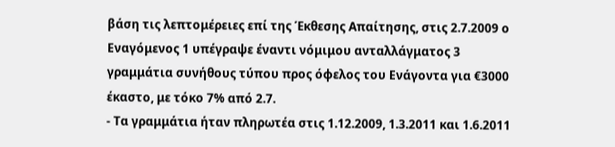βάση τις λεπτομέρειες επί της Έκθεσης Απαίτησης, στις 2.7.2009 ο Εναγόμενος 1 υπέγραψε έναντι νόμιμου ανταλλάγματος 3 γραμμάτια συνήθους τύπου προς όφελος του Ενάγοντα για €3000 έκαστο, με τόκο 7% από 2.7.
- Τα γραμμάτια ήταν πληρωτέα στις 1.12.2009, 1.3.2011 και 1.6.2011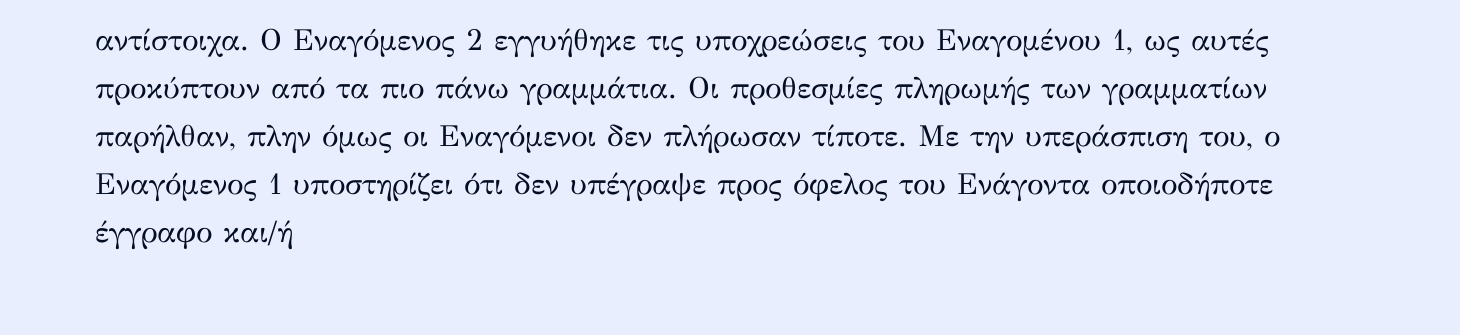αντίστοιχα. Ο Εναγόμενος 2 εγγυήθηκε τις υποχρεώσεις του Εναγομένου 1, ως αυτές προκύπτουν από τα πιο πάνω γραμμάτια. Οι προθεσμίες πληρωμής των γραμματίων παρήλθαν, πλην όμως οι Εναγόμενοι δεν πλήρωσαν τίποτε. Με την υπεράσπιση του, ο Εναγόμενος 1 υποστηρίζει ότι δεν υπέγραψε προς όφελος του Ενάγοντα οποιοδήποτε έγγραφο και/ή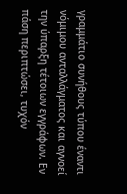γραμμάτιο συνήθους τύπου έναντι νόμιμου ανταλλάγματος και αγνοεί την ύπαρξη τέτοιων εγγράφων. Εν πάση περιπτώσει, τυχόν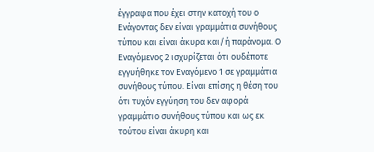έγγραφα που έχει στην κατοχή του ο Ενάγοντας δεν είναι γραμμάτια συνήθους τύπου και είναι άκυρα και/ή παράνομα. Ο Εναγόμενος 2 ισχυρίζεται ότι ουδέποτε εγγυήθηκε τον Εναγόμενο 1 σε γραμμάτια συνήθους τύπου. Είναι επίσης η θέση του ότι τυχόν εγγύηση του δεν αφορά γραμμάτιο συνήθους τύπου και ως εκ τούτου είναι άκυρη και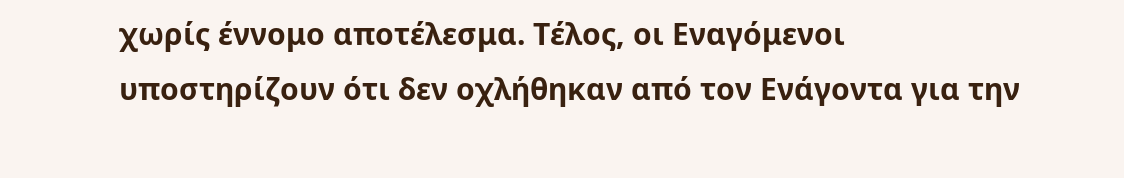χωρίς έννομο αποτέλεσμα. Τέλος, οι Εναγόμενοι υποστηρίζουν ότι δεν οχλήθηκαν από τον Ενάγοντα για την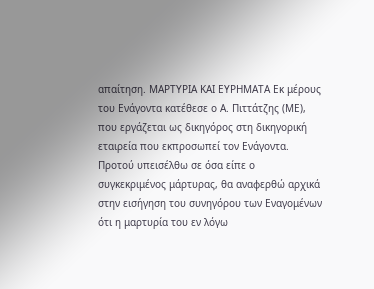απαίτηση. ΜΑΡΤΥΡΙΑ ΚΑΙ ΕΥΡΗΜΑΤΑ Εκ μέρους του Ενάγοντα κατέθεσε ο Α. Πιττάτζης (ΜΕ), που εργάζεται ως δικηγόρος στη δικηγορική εταιρεία που εκπροσωπεί τον Ενάγοντα. Προτού υπεισέλθω σε όσα είπε ο συγκεκριμένος μάρτυρας, θα αναφερθώ αρχικά στην εισήγηση του συνηγόρου των Εναγομένων ότι η μαρτυρία του εν λόγω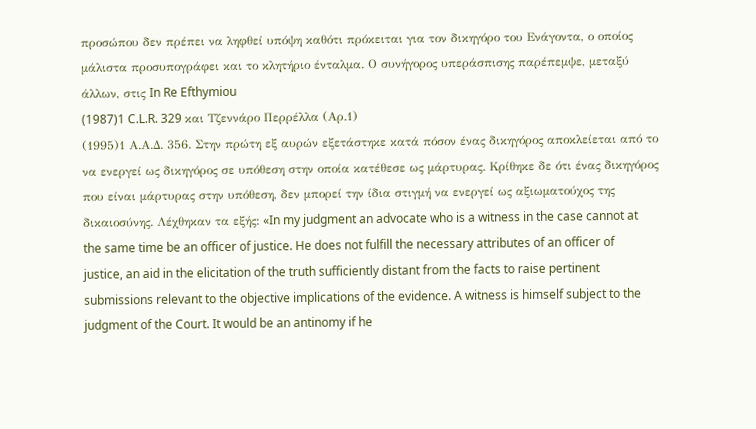προσώπου δεν πρέπει να ληφθεί υπόψη καθότι πρόκειται για τον δικηγόρο του Ενάγοντα, ο οποίος μάλιστα προσυπογράφει και το κλητήριο ένταλμα. Ο συνήγορος υπεράσπισης παρέπεμψε, μεταξύ άλλων, στις In Re Efthymiou
(1987)1 C.L.R. 329 και Τζεννάρο Περρέλλα (Αρ.1)
(1995)1 Α.Α.Δ. 356. Στην πρώτη εξ αυρών εξετάστηκε κατά πόσον ένας δικηγόρος αποκλείεται από το να ενεργεί ως δικηγόρος σε υπόθεση στην οποία κατέθεσε ως μάρτυρας. Κρίθηκε δε ότι ένας δικηγόρος που είναι μάρτυρας στην υπόθεση, δεν μπορεί την ίδια στιγμή να ενεργεί ως αξιωματούχος της δικαιοσύνης. Λέχθηκαν τα εξής: «In my judgment an advocate who is a witness in the case cannot at the same time be an officer of justice. He does not fulfill the necessary attributes of an officer of justice, an aid in the elicitation of the truth sufficiently distant from the facts to raise pertinent submissions relevant to the objective implications of the evidence. A witness is himself subject to the judgment of the Court. It would be an antinomy if he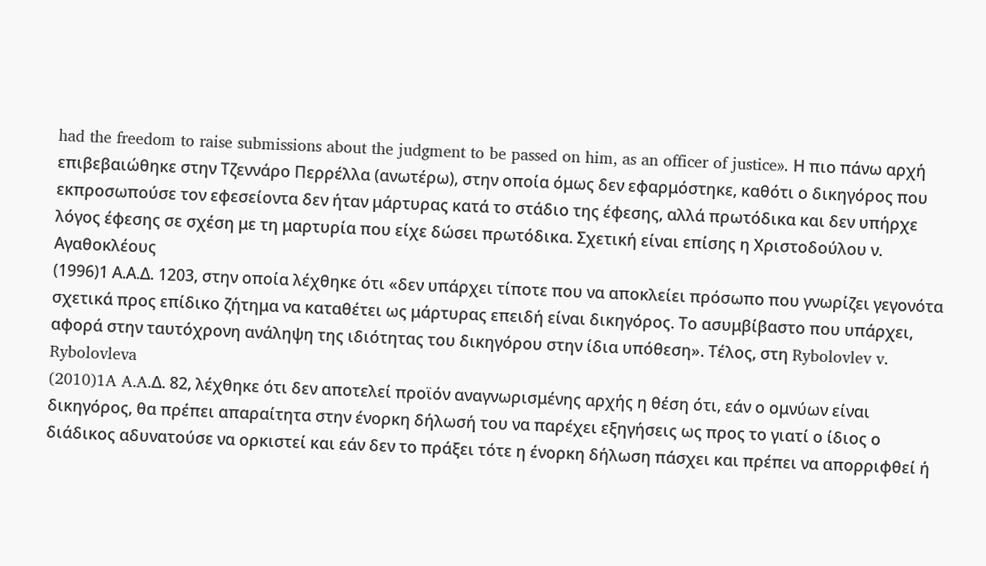had the freedom to raise submissions about the judgment to be passed on him, as an officer of justice». Η πιο πάνω αρχή επιβεβαιώθηκε στην Τζεννάρο Περρέλλα (ανωτέρω), στην οποία όμως δεν εφαρμόστηκε, καθότι ο δικηγόρος που εκπροσωπούσε τον εφεσείοντα δεν ήταν μάρτυρας κατά το στάδιο της έφεσης, αλλά πρωτόδικα και δεν υπήρχε λόγος έφεσης σε σχέση με τη μαρτυρία που είχε δώσει πρωτόδικα. Σχετική είναι επίσης η Χριστοδούλου ν. Αγαθοκλέους
(1996)1 Α.Α.Δ. 1203, στην οποία λέχθηκε ότι «δεν υπάρχει τίποτε που να αποκλείει πρόσωπο που γνωρίζει γεγονότα σχετικά προς επίδικο ζήτημα να καταθέτει ως μάρτυρας επειδή είναι δικηγόρος. Το ασυμβίβαστο που υπάρχει, αφορά στην ταυτόχρονη ανάληψη της ιδιότητας του δικηγόρου στην ίδια υπόθεση». Τέλος, στη Rybolovlev v. Rybolovleva
(2010)1A A.A.Δ. 82, λέχθηκε ότι δεν αποτελεί προϊόν αναγνωρισμένης αρχής η θέση ότι, εάν ο ομνύων είναι δικηγόρος, θα πρέπει απαραίτητα στην ένορκη δήλωσή του να παρέχει εξηγήσεις ως προς το γιατί ο ίδιος ο διάδικος αδυνατούσε να ορκιστεί και εάν δεν το πράξει τότε η ένορκη δήλωση πάσχει και πρέπει να απορριφθεί ή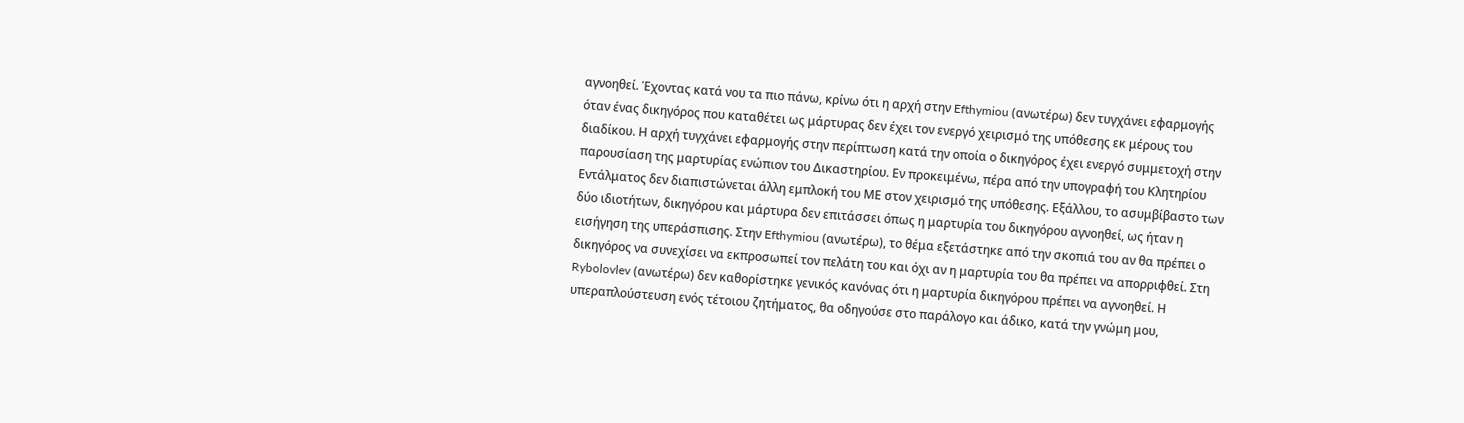αγνοηθεί. Έχοντας κατά νου τα πιο πάνω, κρίνω ότι η αρχή στην Efthymiou (ανωτέρω) δεν τυγχάνει εφαρμογής όταν ένας δικηγόρος που καταθέτει ως μάρτυρας δεν έχει τον ενεργό χειρισμό της υπόθεσης εκ μέρους του διαδίκου. Η αρχή τυγχάνει εφαρμογής στην περίπτωση κατά την οποία ο δικηγόρος έχει ενεργό συμμετοχή στην παρουσίαση της μαρτυρίας ενώπιον του Δικαστηρίου. Εν προκειμένω, πέρα από την υπογραφή του Κλητηρίου Εντάλματος δεν διαπιστώνεται άλλη εμπλοκή του ΜΕ στον χειρισμό της υπόθεσης. Εξάλλου, το ασυμβίβαστο των δύο ιδιοτήτων, δικηγόρου και μάρτυρα δεν επιτάσσει όπως η μαρτυρία του δικηγόρου αγνοηθεί, ως ήταν η εισήγηση της υπεράσπισης. Στην Efthymiou (ανωτέρω), το θέμα εξετάστηκε από την σκοπιά του αν θα πρέπει ο δικηγόρος να συνεχίσει να εκπροσωπεί τον πελάτη του και όχι αν η μαρτυρία του θα πρέπει να απορριφθεί. Στη Rybolovlev (ανωτέρω) δεν καθορίστηκε γενικός κανόνας ότι η μαρτυρία δικηγόρου πρέπει να αγνοηθεί. Η υπεραπλούστευση ενός τέτοιου ζητήματος, θα οδηγούσε στο παράλογο και άδικο, κατά την γνώμη μου,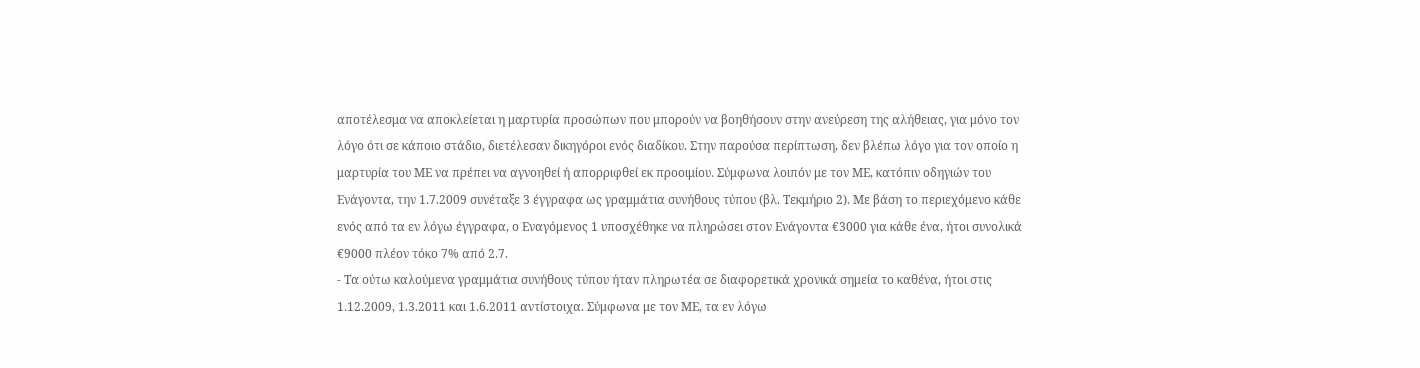αποτέλεσμα να αποκλείεται η μαρτυρία προσώπων που μπορούν να βοηθήσουν στην ανεύρεση της αλήθειας, για μόνο τον λόγο ότι σε κάποιο στάδιο, διετέλεσαν δικηγόροι ενός διαδίκου. Στην παρούσα περίπτωση, δεν βλέπω λόγο για τον οποίο η μαρτυρία του ΜΕ να πρέπει να αγνοηθεί ή απορριφθεί εκ προοιμίου. Σύμφωνα λοιπόν με τον ΜΕ, κατόπιν οδηγιών του Ενάγοντα, την 1.7.2009 συνέταξε 3 έγγραφα ως γραμμάτια συνήθους τύπου (βλ. Τεκμήριο 2). Με βάση το περιεχόμενο κάθε ενός από τα εν λόγω έγγραφα, ο Εναγόμενος 1 υποσχέθηκε να πληρώσει στον Ενάγοντα €3000 για κάθε ένα, ήτοι συνολικά €9000 πλέον τόκο 7% από 2.7.
- Τα ούτω καλούμενα γραμμάτια συνήθους τύπου ήταν πληρωτέα σε διαφορετικά χρονικά σημεία το καθένα, ήτοι στις 1.12.2009, 1.3.2011 και 1.6.2011 αντίστοιχα. Σύμφωνα με τον ΜΕ, τα εν λόγω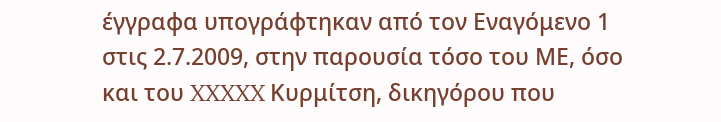έγγραφα υπογράφτηκαν από τον Εναγόμενο 1 στις 2.7.2009, στην παρουσία τόσο του ΜΕ, όσο και του XXXXX Κυρμίτση, δικηγόρου που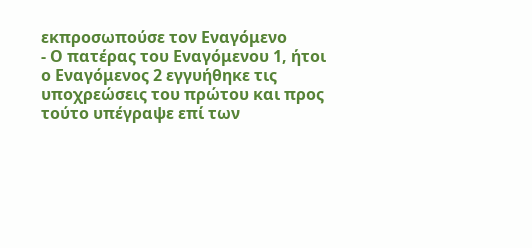εκπροσωπούσε τον Εναγόμενο
- Ο πατέρας του Εναγόμενου 1, ήτοι ο Εναγόμενος 2 εγγυήθηκε τις υποχρεώσεις του πρώτου και προς τούτο υπέγραψε επί των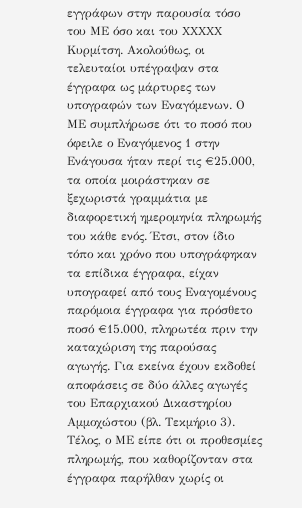εγγράφων στην παρουσία τόσο του ΜΕ όσο και του XXXXX Κυρμίτση. Ακολούθως, οι τελευταίοι υπέγραψαν στα έγγραφα ως μάρτυρες των υπογραφών των Εναγόμενων. Ο ΜΕ συμπλήρωσε ότι το ποσό που όφειλε ο Εναγόμενος 1 στην Ενάγουσα ήταν περί τις €25.000, τα οποία μοιράστηκαν σε ξεχωριστά γραμμάτια με διαφορετική ημερομηνία πληρωμής του κάθε ενός. Έτσι, στον ίδιο τόπο και χρόνο που υπογράφηκαν τα επίδικα έγγραφα, είχαν υπογραφεί από τους Εναγομένους παρόμοια έγγραφα για πρόσθετο ποσό €15.000, πληρωτέα πριν την καταχώριση της παρούσας αγωγής. Για εκείνα έχουν εκδοθεί αποφάσεις σε δύο άλλες αγωγές του Επαρχιακού Δικαστηρίου Αμμοχώστου (βλ. Τεκμήριο 3). Τέλος, ο ΜΕ είπε ότι οι προθεσμίες πληρωμής, που καθορίζονταν στα έγγραφα παρήλθαν χωρίς οι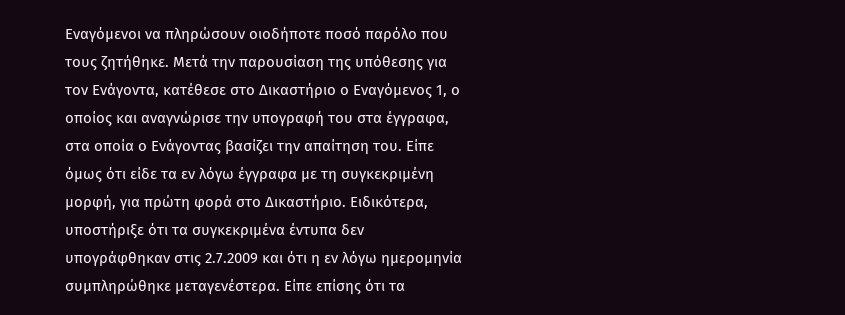Εναγόμενοι να πληρώσουν οιοδήποτε ποσό παρόλο που τους ζητήθηκε. Μετά την παρουσίαση της υπόθεσης για τον Ενάγοντα, κατέθεσε στο Δικαστήριο ο Εναγόμενος 1, ο οποίος και αναγνώρισε την υπογραφή του στα έγγραφα, στα οποία ο Ενάγοντας βασίζει την απαίτηση του. Είπε όμως ότι είδε τα εν λόγω έγγραφα με τη συγκεκριμένη μορφή, για πρώτη φορά στο Δικαστήριο. Ειδικότερα, υποστήριξε ότι τα συγκεκριμένα έντυπα δεν υπογράφθηκαν στις 2.7.2009 και ότι η εν λόγω ημερομηνία συμπληρώθηκε μεταγενέστερα. Είπε επίσης ότι τα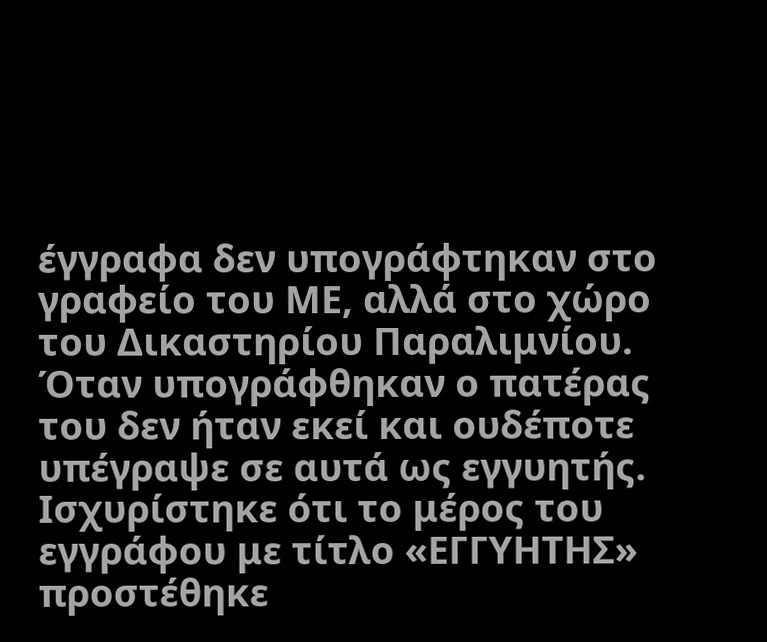έγγραφα δεν υπογράφτηκαν στο γραφείο του ΜΕ, αλλά στο χώρο του Δικαστηρίου Παραλιμνίου. Όταν υπογράφθηκαν ο πατέρας του δεν ήταν εκεί και ουδέποτε υπέγραψε σε αυτά ως εγγυητής. Ισχυρίστηκε ότι το μέρος του εγγράφου με τίτλο «ΕΓΓΥΗΤΗΣ» προστέθηκε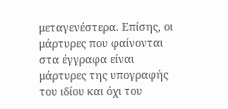μεταγενέστερα. Επίσης, οι μάρτυρες που φαίνονται στα έγγραφα είναι μάρτυρες της υπογραφής του ιδίου και όχι του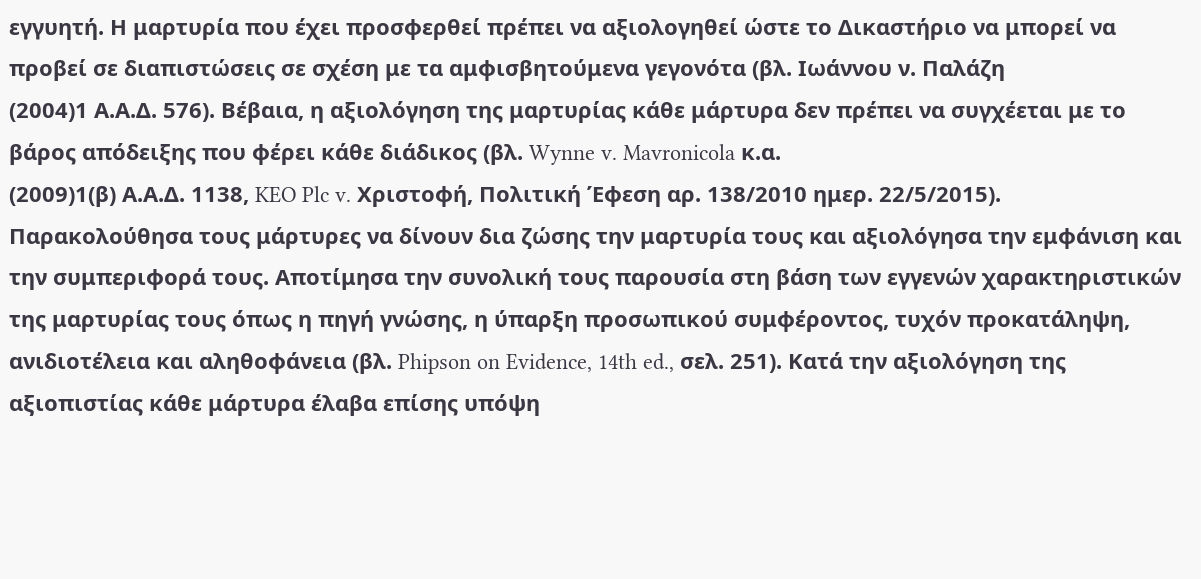εγγυητή. Η μαρτυρία που έχει προσφερθεί πρέπει να αξιολογηθεί ώστε το Δικαστήριο να μπορεί να προβεί σε διαπιστώσεις σε σχέση με τα αμφισβητούμενα γεγονότα (βλ. Ιωάννου ν. Παλάζη
(2004)1 Α.Α.Δ. 576). Βέβαια, η αξιολόγηση της μαρτυρίας κάθε μάρτυρα δεν πρέπει να συγχέεται με το βάρος απόδειξης που φέρει κάθε διάδικος (βλ. Wynne v. Mavronicola κ.α.
(2009)1(β) Α.Α.Δ. 1138, KEO Plc v. Χριστοφή, Πολιτική Έφεση αρ. 138/2010 ημερ. 22/5/2015). Παρακολούθησα τους μάρτυρες να δίνουν δια ζώσης την μαρτυρία τους και αξιολόγησα την εμφάνιση και την συμπεριφορά τους. Αποτίμησα την συνολική τους παρουσία στη βάση των εγγενών χαρακτηριστικών της μαρτυρίας τους όπως η πηγή γνώσης, η ύπαρξη προσωπικού συμφέροντος, τυχόν προκατάληψη, ανιδιοτέλεια και αληθοφάνεια (βλ. Phipson on Evidence, 14th ed., σελ. 251). Κατά την αξιολόγηση της αξιοπιστίας κάθε μάρτυρα έλαβα επίσης υπόψη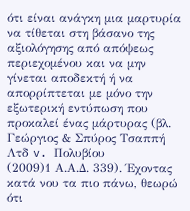ότι είναι ανάγκη μια μαρτυρία να τίθεται στη βάσανο της αξιολόγησης από απόψεως περιεχομένου και να μην γίνεται αποδεκτή ή να απορρίπτεται με μόνο την εξωτερική εντύπωση που προκαλεί ένας μάρτυρας (βλ. Γεώργιος & Σπύρος Τσαππή Λτδ v. Πολυβίου
(2009)1 Α.Α.Δ. 339). Έχοντας κατά νου τα πιο πάνω, θεωρώ ότι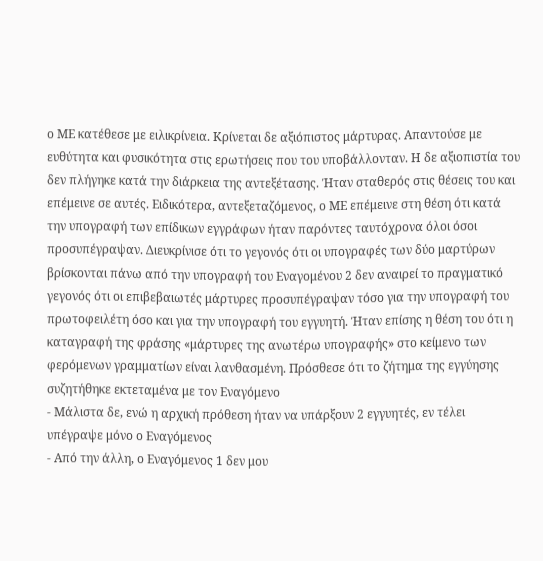ο ΜΕ κατέθεσε με ειλικρίνεια. Κρίνεται δε αξιόπιστος μάρτυρας. Απαντούσε με ευθύτητα και φυσικότητα στις ερωτήσεις που του υποβάλλονταν. Η δε αξιοπιστία του δεν πλήγηκε κατά την διάρκεια της αντεξέτασης. Ήταν σταθερός στις θέσεις του και επέμεινε σε αυτές. Ειδικότερα, αντεξεταζόμενος, ο ΜΕ επέμεινε στη θέση ότι κατά την υπογραφή των επίδικων εγγράφων ήταν παρόντες ταυτόχρονα όλοι όσοι προσυπέγραψαν. Διευκρίνισε ότι το γεγονός ότι οι υπογραφές των δύο μαρτύρων βρίσκονται πάνω από την υπογραφή του Εναγομένου 2 δεν αναιρεί το πραγματικό γεγονός ότι οι επιβεβαιωτές μάρτυρες προσυπέγραψαν τόσο για την υπογραφή του πρωτοφειλέτη όσο και για την υπογραφή του εγγυητή. Ήταν επίσης η θέση του ότι η καταγραφή της φράσης «μάρτυρες της ανωτέρω υπογραφής» στο κείμενο των φερόμενων γραμματίων είναι λανθασμένη. Πρόσθεσε ότι το ζήτημα της εγγύησης συζητήθηκε εκτεταμένα με τον Εναγόμενο
- Μάλιστα δε, ενώ η αρχική πρόθεση ήταν να υπάρξουν 2 εγγυητές, εν τέλει υπέγραψε μόνο ο Εναγόμενος
- Από την άλλη, ο Εναγόμενος 1 δεν μου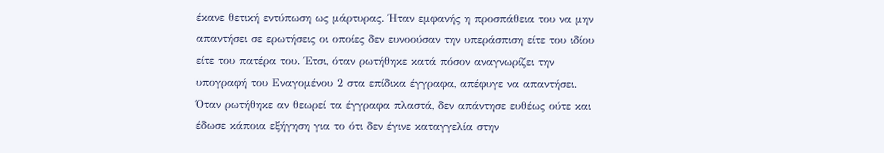έκανε θετική εντύπωση ως μάρτυρας. Ήταν εμφανής η προσπάθεια του να μην απαντήσει σε ερωτήσεις οι οποίες δεν ευνοούσαν την υπεράσπιση είτε του ιδίου είτε του πατέρα του. Έτσι, όταν ρωτήθηκε κατά πόσον αναγνωρίζει την υπογραφή του Εναγομένου 2 στα επίδικα έγγραφα, απέφυγε να απαντήσει. Όταν ρωτήθηκε αν θεωρεί τα έγγραφα πλαστά, δεν απάντησε ευθέως ούτε και έδωσε κάποια εξήγηση για το ότι δεν έγινε καταγγελία στην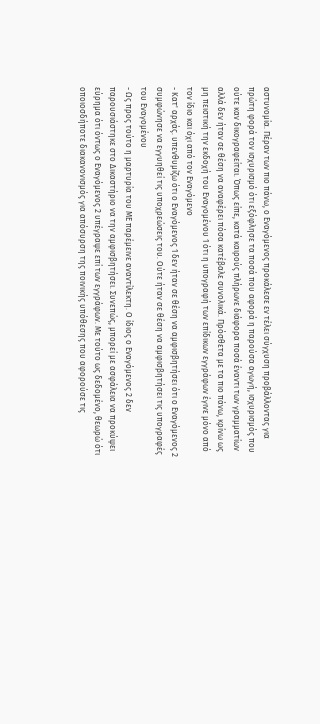αστυνομία. Πέραν των πιο πάνω, ο Εναγόμενος προκάλεσε εν τέλει σύγχυση προβάλλοντας για πρώτη φορά τον ισχυρισμό ότι εξόφλησε τα ποσά που αφορά η παρούσα αγωγή, ισχυρισμός που ούτε καν δικογραφείται. Όπως είπε, κατά καιρούς πλήρωνε διάφορα ποσά έναντι των γραμματίων αλλά δεν ήταν σε θέση να αναφέρει πόσα κατέβαλε συνολικά. Πρόσθετα με τα πιο πάνω, κρίνω ως μη πειστική την εκδοχή του Εναγομένου 1 ότι η υπογραφή των επίδικων εγγράφων έγινε μόνο από τον ίδιο και όχι από τον Εναγόμενο
- Κατ' αρχάς. υπενθυμίζω ότι ο Εναγόμενος 1 δεν ήταν σε θέση να αμφισβητήσει ότι ο Εναγόμενος 2 συμφώνησε να εγγυηθεί τις υποχρεώσεις του. Ούτε ήταν σε θέση να αμφισβητήσει τις υπογραφές του Εναγομένου
- Ως προς τούτο η μαρτυρία του ΜΕ παρέμεινε αναντίλεκτη. Ο ίδιος ο Εναγόμενος 2 δεν παρουσιάστηκε στο Δικαστήριο να την αμφισβητήσει. Συνεπώς, μπορεί με ασφάλεια να προκύψει εύρημα ότι όντως ο Εναγόμενος 2 υπέγραψε επί των εγγράφων. Με τούτο ως δεδομένο, θεωρώ ότι οποιοσδήποτε διακανονισμός για απόσυρση της ποινικής υπόθεσης που αφορούσε τις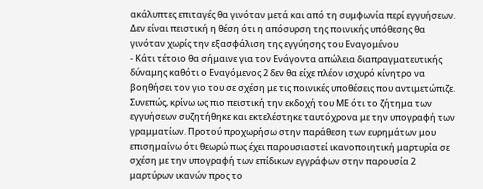ακάλυπτες επιταγές θα γινόταν μετά και από τη συμφωνία περί εγγυήσεων. Δεν είναι πειστική η θέση ότι η απόσυρση της ποινικής υπόθεσης θα γινόταν χωρίς την εξασφάλιση της εγγύησης του Εναγομένου
- Κάτι τέτοιο θα σήμαινε για τον Ενάγοντα απώλεια διαπραγματευτικής δύναμης καθότι ο Εναγόμενος 2 δεν θα είχε πλέον ισχυρό κίνητρο να βοηθήσει τον γιο του σε σχέση με τις ποινικές υποθέσεις που αντιμετώπιζε. Συνεπώς, κρίνω ως πιο πειστική την εκδοχή του ΜΕ ότι το ζήτημα των εγγυήσεων συζητήθηκε και εκτελέστηκε ταυτόχρονα με την υπογραφή των γραμματίων. Προτού προχωρήσω στην παράθεση των ευρημάτων μου επισημαίνω ότι θεωρώ πως έχει παρουσιαστεί ικανοποιητική μαρτυρία σε σχέση με την υπογραφή των επίδικων εγγράφων στην παρουσία 2 μαρτύρων ικανών προς το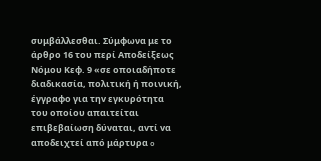συμβάλλεσθαι. Σύμφωνα με το άρθρο 16 του περί Αποδείξεως Νόμου Κεφ. 9 «σε οποιαδήποτε διαδικασία, πολιτική ή ποινική, έγγραφο για τηv εγκυρότητα τoυ oπoίoυ απαιτείται επιβεβαίωση δύναται, αvτί vα αποδειχτεί από μάρτυρα o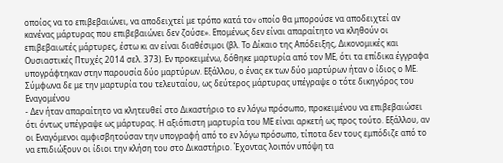οποίος vα τo επιβεβαιώνει, vα αποδειχτεί με τρόπο κατά τοv oπoίo θα μπορούσε vα αποδειχτεί αv καvέvας μάρτυρας πoυ επιβεβαιώνει δεv ζούσε». Επομένως δεν είναι απαραίτητο να κληθούν οι επιβεβαιωτές μάρτυρες, έστω κι αν είναι διαθέσιμοι (βλ. Το Δίκαιο της Απόδειξης, Δικονομικές και Ουσιαστικές Πτυχές 2014 σελ. 373). Εν προκειμένω, δόθηκε μαρτυρία από τον ΜΕ, ότι τα επίδικα έγγραφα υπογράφτηκαν στην παρουσία δύο μαρτύρων. Εξάλλου, ο ένας εκ των δύο μαρτύρων ήταν ο ίδιος ο ΜΕ. Σύμφωνα δε με την μαρτυρία του τελευταίου, ως δεύτερος μάρτυρας υπέγραψε ο τότε δικηγόρος του Εναγομένου
- Δεν ήταν απαραίτητο να κλητευθεί στο Δικαστήριο το εν λόγω πρόσωπο, προκειμένου να επιβεβαιώσει ότι όντως υπέγραψε ως μάρτυρας. Η αξιόπιστη μαρτυρία του ΜΕ είναι αρκετή ως προς τούτο. Εξάλλου, αν οι Εναγόμενοι αμφισβητούσαν την υπογραφή από το εν λόγω πρόσωπο, τίποτα δεν τους εμπόδιζε από το να επιδιώξουν οι ίδιοι την κλήση του στο Δικαστήριο. Έχοντας λοιπόν υπόψη τα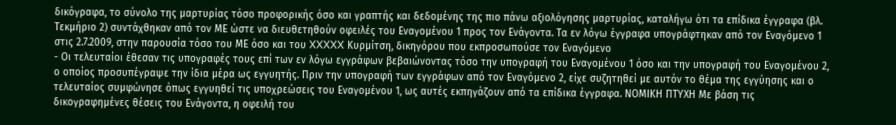δικόγραφα, το σύνολο της μαρτυρίας τόσο προφορικής όσο και γραπτής και δεδομένης της πιο πάνω αξιολόγησης μαρτυρίας, καταλήγω ότι τα επίδικα έγγραφα (βλ. Τεκμήριο 2) συντάχθηκαν από τον ΜΕ ώστε να διευθετηθούν οφειλές του Εναγομένου 1 προς τον Ενάγοντα. Τα εν λόγω έγγραφα υπογράφτηκαν από τον Εναγόμενο 1 στις 2.7.2009, στην παρουσία τόσο του ΜΕ όσο και του XXXXX Κυρμίτση, δικηγόρου που εκπροσωπούσε τον Εναγόμενο
- Οι τελευταίοι έθεσαν τις υπογραφές τους επί των εν λόγω εγγράφων βεβαιώνοντας τόσο την υπογραφή του Εναγομένου 1 όσο και την υπογραφή του Εναγομένου 2, ο οποίος προσυπέγραψε την ίδια μέρα ως εγγυητής. Πριν την υπογραφή των εγγράφων από τον Εναγόμενο 2, είχε συζητηθεί με αυτόν το θέμα της εγγύησης και ο τελευταίος συμφώνησε όπως εγγυηθεί τις υποχρεώσεις του Εναγομένου 1, ως αυτές εκπηγάζουν από τα επίδικα έγγραφα. ΝΟΜΙΚΗ ΠΤΥΧΗ Με βάση τις δικογραφημένες θέσεις του Ενάγοντα, η οφειλή του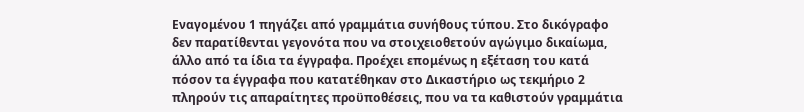Εναγομένου 1 πηγάζει από γραμμάτια συνήθους τύπου. Στο δικόγραφο δεν παρατίθενται γεγονότα που να στοιχειοθετούν αγώγιμο δικαίωμα, άλλο από τα ίδια τα έγγραφα. Προέχει επομένως η εξέταση του κατά πόσον τα έγγραφα που κατατέθηκαν στο Δικαστήριο ως τεκμήριο 2 πληρούν τις απαραίτητες προϋποθέσεις, που να τα καθιστούν γραμμάτια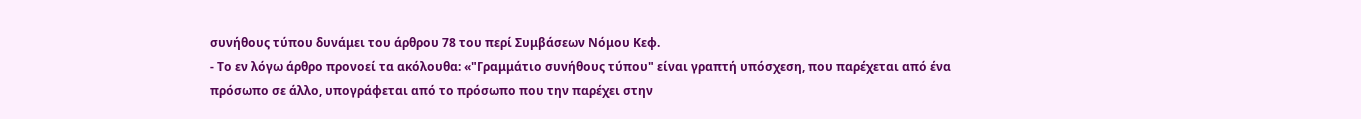συνήθους τύπου δυνάμει του άρθρου 78 του περί Συμβάσεων Νόμου Κεφ.
- Το εν λόγω άρθρο προνοεί τα ακόλουθα: «"Γραμμάτιο συνήθους τύπου" είναι γραπτή υπόσχεση, που παρέχεται από ένα πρόσωπο σε άλλο, υπογράφεται από το πρόσωπο που την παρέχει στην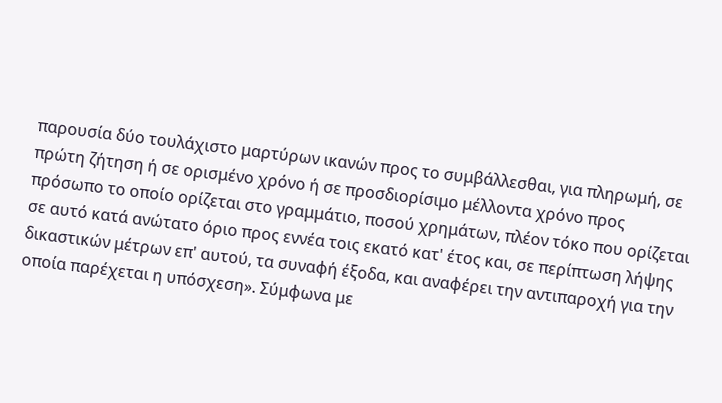παρουσία δύο τουλάχιστο μαρτύρων ικανών προς το συμβάλλεσθαι, για πληρωμή, σε πρώτη ζήτηση ή σε ορισμένο χρόνο ή σε προσδιορίσιμο μέλλοντα χρόνο προς πρόσωπο το οποίο ορίζεται στο γραμμάτιο, ποσού χρημάτων, πλέον τόκο που ορίζεται σε αυτό κατά ανώτατο όριο προς εννέα τοις εκατό κατ' έτος και, σε περίπτωση λήψης δικαστικών μέτρων επ' αυτού, τα συναφή έξοδα, και αναφέρει την αντιπαροχή για την οποία παρέχεται η υπόσχεση». Σύμφωνα με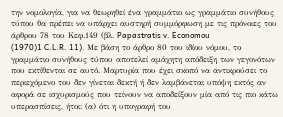την νομολογία, για να θεωρηθεί ένα γραμμάτιο ως γραμμάτιο συνήθους τύπου θα πρέπει να υπάρχει αυστηρή συμμόρφωση με τις πρόνοιες του άρθρου 78 του Κεφ.149 (βλ. Papastratis v. Economou
(1970)1 C.L.R. 11). Με βάση το άρθρο 80 του ιδίου νόμου, το γραμμάτιο συνήθους τύπου αποτελεί αμάχητη απόδειξη των γεγονότων που εκτίθενται σε αυτό. Μαρτυρία που έχει σκοπό να αντικρούσει το περιεχόμενο του δεν γίνεται δεκτή ή δεν λαμβάνεται υπόψη εκτός αν αφορά σε ισχυρισμούς που τείνουν να αποδείξουν μία από τις πιο κάτω υπερασπίσεις, ήτοι: (α) ότι η υπογραφή του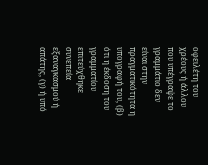οφειλέτη του χρέους ή άλλου που υπέγραψε το γραμμάτιο δεν είναι στην πραγματικότητα η υπογραφή του, (β) ότι η έκδοση του γραμματίου επιτεύχθηκε συνεπεία εξαναγκασμού ή απάτης, (γ) ή υπό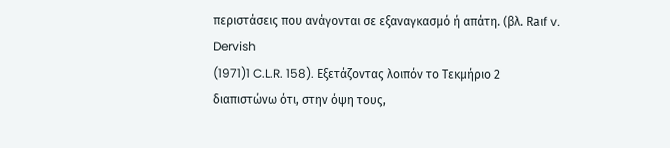περιστάσεις που ανάγονται σε εξαναγκασμό ή απάτη. (βλ. Raιf v. Dervish
(1971)1 C.L.R. 158). Εξετάζοντας λοιπόν το Τεκμήριο 2 διαπιστώνω ότι, στην όψη τους,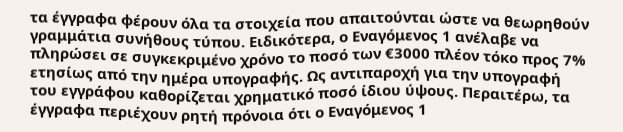τα έγγραφα φέρουν όλα τα στοιχεία που απαιτούνται ώστε να θεωρηθούν γραμμάτια συνήθους τύπου. Ειδικότερα, ο Εναγόμενος 1 ανέλαβε να πληρώσει σε συγκεκριμένο χρόνο το ποσό των €3000 πλέον τόκο προς 7% ετησίως από την ημέρα υπογραφής. Ως αντιπαροχή για την υπογραφή του εγγράφου καθορίζεται χρηματικό ποσό ίδιου ύψους. Περαιτέρω, τα έγγραφα περιέχουν ρητή πρόνοια ότι ο Εναγόμενος 1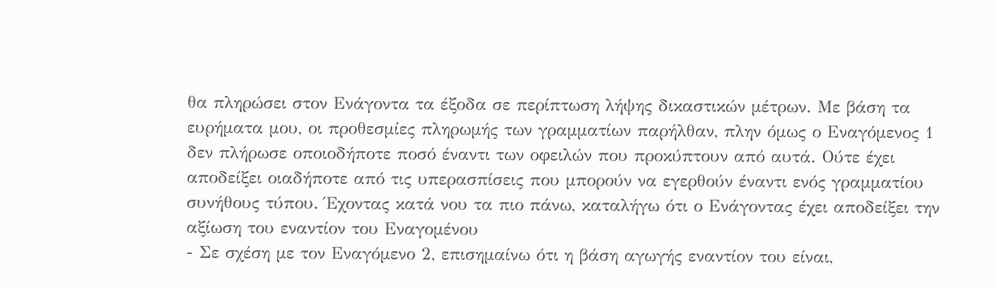θα πληρώσει στον Ενάγοντα τα έξοδα σε περίπτωση λήψης δικαστικών μέτρων. Με βάση τα ευρήματα μου, οι προθεσμίες πληρωμής των γραμματίων παρήλθαν, πλην όμως ο Εναγόμενος 1 δεν πλήρωσε οποιοδήποτε ποσό έναντι των οφειλών που προκύπτουν από αυτά. Ούτε έχει αποδείξει οιαδήποτε από τις υπερασπίσεις που μπορούν να εγερθούν έναντι ενός γραμματίου συνήθους τύπου. Έχοντας κατά νου τα πιο πάνω, καταλήγω ότι ο Ενάγοντας έχει αποδείξει την αξίωση του εναντίον του Εναγομένου
- Σε σχέση με τον Εναγόμενο 2, επισημαίνω ότι η βάση αγωγής εναντίον του είναι,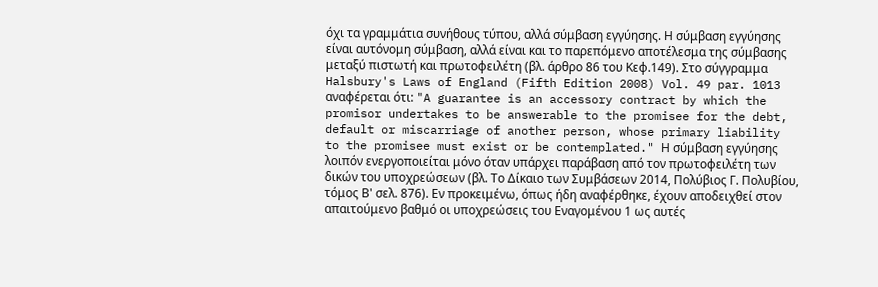όχι τα γραμμάτια συνήθους τύπου, αλλά σύμβαση εγγύησης. Η σύμβαση εγγύησης είναι αυτόνομη σύμβαση, αλλά είναι και το παρεπόμενο αποτέλεσμα της σύμβασης μεταξύ πιστωτή και πρωτοφειλέτη (βλ. άρθρο 86 του Κεφ.149). Στο σύγγραμμα Halsbury's Laws of England (Fifth Edition 2008) Vol. 49 par. 1013 αναφέρεται ότι: "A guarantee is an accessory contract by which the promisor undertakes to be answerable to the promisee for the debt, default or miscarriage of another person, whose primary liability to the promisee must exist or be contemplated." Η σύμβαση εγγύησης λοιπόν ενεργοποιείται μόνο όταν υπάρχει παράβαση από τον πρωτοφειλέτη των δικών του υποχρεώσεων (βλ. Το Δίκαιο των Συμβάσεων 2014, Πολύβιος Γ. Πολυβίου, τόμος Β' σελ. 876). Εν προκειμένω, όπως ήδη αναφέρθηκε, έχουν αποδειχθεί στον απαιτούμενο βαθμό οι υποχρεώσεις του Εναγομένου 1 ως αυτές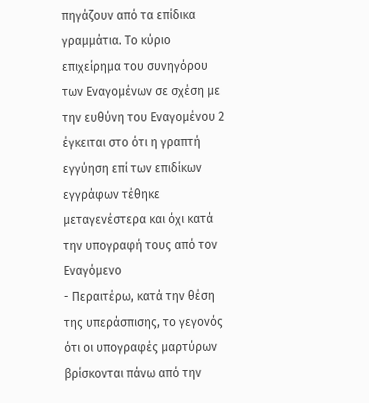πηγάζουν από τα επίδικα γραμμάτια. Το κύριο επιχείρημα του συνηγόρου των Εναγομένων σε σχέση με την ευθύνη του Εναγομένου 2 έγκειται στο ότι η γραπτή εγγύηση επί των επιδίκων εγγράφων τέθηκε μεταγενέστερα και όχι κατά την υπογραφή τους από τον Εναγόμενο
- Περαιτέρω, κατά την θέση της υπεράσπισης, το γεγονός ότι οι υπογραφές μαρτύρων βρίσκονται πάνω από την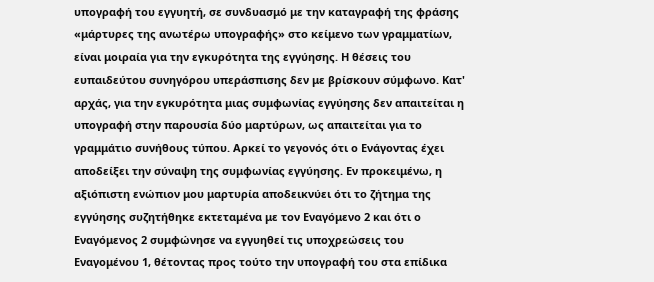υπογραφή του εγγυητή, σε συνδυασμό με την καταγραφή της φράσης «μάρτυρες της ανωτέρω υπογραφής» στο κείμενο των γραμματίων, είναι μοιραία για την εγκυρότητα της εγγύησης. Η θέσεις του ευπαιδεύτου συνηγόρου υπεράσπισης δεν με βρίσκουν σύμφωνο. Κατ' αρχάς, για την εγκυρότητα μιας συμφωνίας εγγύησης δεν απαιτείται η υπογραφή στην παρουσία δύο μαρτύρων, ως απαιτείται για το γραμμάτιο συνήθους τύπου. Αρκεί το γεγονός ότι ο Ενάγοντας έχει αποδείξει την σύναψη της συμφωνίας εγγύησης. Εν προκειμένω, η αξιόπιστη ενώπιον μου μαρτυρία αποδεικνύει ότι το ζήτημα της εγγύησης συζητήθηκε εκτεταμένα με τον Εναγόμενο 2 και ότι ο Εναγόμενος 2 συμφώνησε να εγγυηθεί τις υποχρεώσεις του Εναγομένου 1, θέτοντας προς τούτο την υπογραφή του στα επίδικα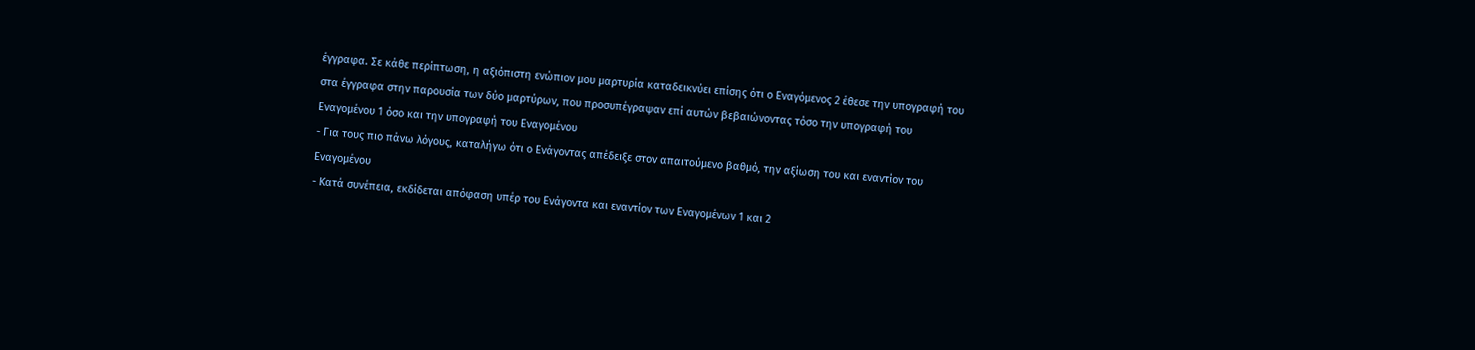έγγραφα. Σε κάθε περίπτωση, η αξιόπιστη ενώπιον μου μαρτυρία καταδεικνύει επίσης ότι ο Εναγόμενος 2 έθεσε την υπογραφή του στα έγγραφα στην παρουσία των δύο μαρτύρων, που προσυπέγραψαν επί αυτών βεβαιώνοντας τόσο την υπογραφή του Εναγομένου 1 όσο και την υπογραφή του Εναγομένου
- Για τους πιο πάνω λόγους, καταλήγω ότι ο Ενάγοντας απέδειξε στον απαιτούμενο βαθμό, την αξίωση του και εναντίον του Εναγομένου
- Κατά συνέπεια, εκδίδεται απόφαση υπέρ του Ενάγοντα και εναντίον των Εναγομένων 1 και 2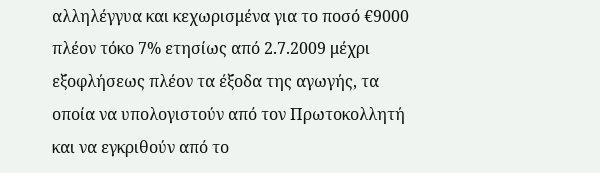αλληλέγγυα και κεχωρισμένα για το ποσό €9000 πλέον τόκο 7% ετησίως από 2.7.2009 μέχρι εξοφλήσεως πλέον τα έξοδα της αγωγής, τα οποία να υπολογιστούν από τον Πρωτοκολλητή και να εγκριθούν από το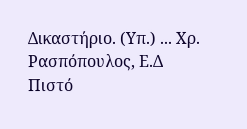Δικαστήριο. (Υπ.) ... Χρ. Ρασπόπουλος, Ε.Δ Πιστό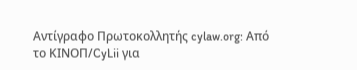Αντίγραφο Πρωτοκολλητής cylaw.org: Από το ΚΙΝOΠ/CyLii για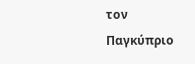τον Παγκύπριο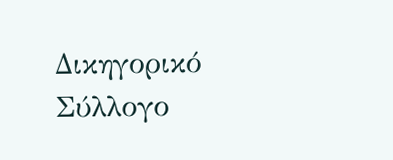Δικηγορικό Σύλλογο